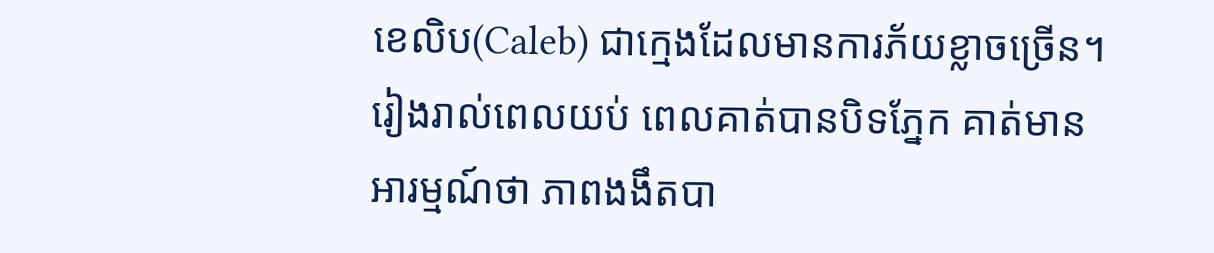ខេលិប(Caleb) ជាក្មេងដែលមានការភ័យខ្លាចច្រើន។ រៀងរាល់ពេលយប់ ពេលគាត់បានបិទភ្នែក គាត់មានអារម្មណ៍ថា ភាពងងឹតបា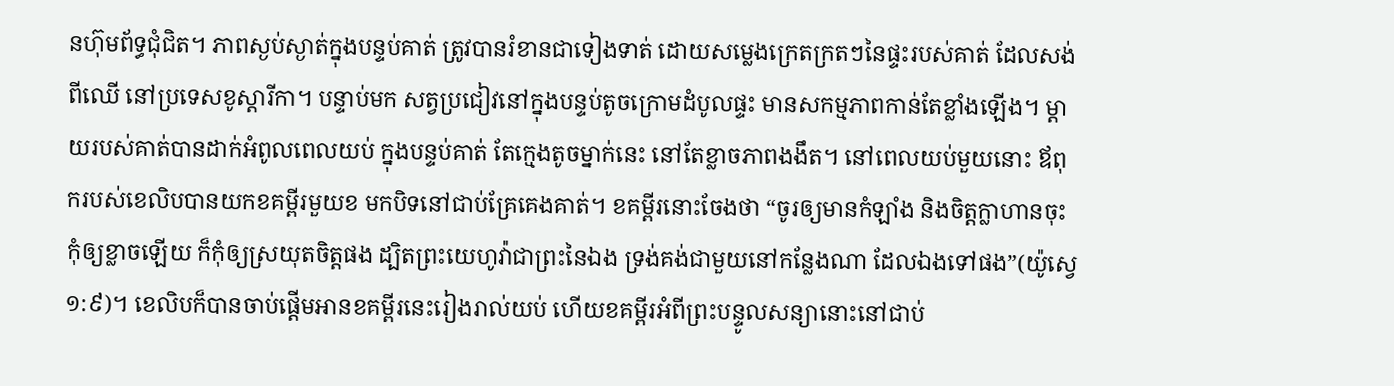នហ៊ុមព័ទ្ធជុំជិត។ ភាពស្ងប់ស្ងាត់ក្នុងបន្ទប់គាត់ ត្រូវបានរំខានជាទៀងទាត់ ដោយសម្លេងក្រេតក្រតៗនៃផ្ទះរបស់គាត់ ដែលសង់ពីឈើ នៅប្រទេសខូស្តារីកា។ បន្ទាប់មក សត្វប្រជៀវនៅក្នុងបន្ទប់តូចក្រោមដំបូលផ្ទះ មានសកម្មភាពកាន់តែខ្លាំងឡើង។ ម្តាយរបស់គាត់បានដាក់អំពូលពេលយប់ ក្នុងបន្ទប់គាត់ តែក្មេងតូចម្នាក់នេះ នៅតែខ្លាចភាពងងឹត។ នៅពេលយប់មួយនោះ ឪពុករបស់ខេលិបបានយកខគម្ពីរមួយខ មកបិទនៅជាប់គ្រែគេងគាត់។ ខគម្ពីរនោះចែងថា “ចូរឲ្យមានកំឡាំង និងចិត្តក្លាហានចុះ កុំឲ្យខ្លាចឡើយ ក៏កុំឲ្យស្រយុតចិត្តផង ដ្បិតព្រះយេហូវ៉ាជាព្រះនៃឯង ទ្រង់គង់ជាមួយនៅកន្លែងណា ដែលឯងទៅផង”(យ៉ូស្វេ ១:៩)។ ខេលិបក៏បានចាប់ផ្តើមអានខគម្ពីរនេះរៀងរាល់យប់ ហើយខគម្ពីរអំពីព្រះបន្ទូលសន្យានោះនៅជាប់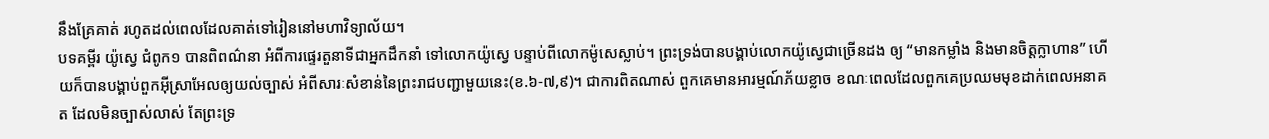នឹងគ្រែគាត់ រហូតដល់ពេលដែលគាត់ទៅរៀននៅមហាវិទ្យាល័យ។
បទគម្ពីរ យ៉ូស្វេ ជំពូក១ បានពិពណ៌នា អំពីការផ្ទេរតួនាទីជាអ្នកដឹកនាំ ទៅលោកយ៉ូស្វេ បន្ទាប់ពីលោកម៉ូសេស្លាប់។ ព្រះទ្រង់បានបង្គាប់លោកយ៉ូស្វេជាច្រើនដង ឲ្យ “មានកម្លាំង និងមានចិត្តក្លាហាន” ហើយក៏បានបង្គាប់ពួកអ៊ីស្រាអែលឲ្យយល់ច្បាស់ អំពីសារៈសំខាន់នៃព្រះរាជបញ្ជាមួយនេះ(ខ.៦-៧,៩)។ ជាការពិតណាស់ ពួកគេមានអារម្មណ៍ភ័យខ្លាច ខណៈពេលដែលពួកគេប្រឈមមុខដាក់ពេលអនាគត ដែលមិនច្បាស់លាស់ តែព្រះទ្រ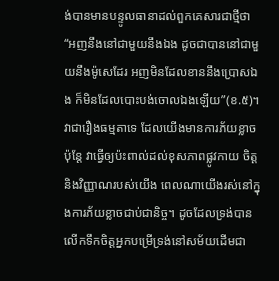ង់បានមានបន្ទូលធានាដល់ពួកគេសារជាថ្មីថា “អញនឹងនៅជាមួយនឹងឯង ដូចជាបាននៅជាមួយនឹងម៉ូសេដែរ អញមិនដែលខាននឹងប្រោសឯង ក៏មិនដែលបោះបង់ចោលឯងឡើយ”(ខ.៥)។
វាជារឿងធម្មតាទេ ដែលយើងមានការភ័យខ្លាច ប៉ុន្តែ វាធ្វើឲ្យប៉ះពាល់ដល់ខុសភាពផ្លូវកាយ ចិត្ត និងវិញ្ញាណរបស់យើង ពេលណាយើងរស់នៅក្នុងការភ័យខ្លាចជាប់ជានិច្ច។ ដូចដែលទ្រង់បានលើកទឹកចិត្តអ្នកបម្រើទ្រង់នៅសម័យដើមជា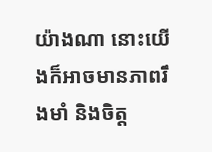យ៉ាងណា នោះយើងក៏អាចមានភាពរឹងមាំ និងចិត្ត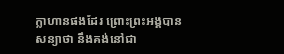ក្លាហានផងដែរ ព្រោះព្រះអង្គបានសន្យាថា នឹងគង់នៅជា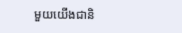មួយយើងជានិ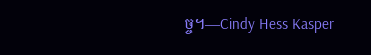ច្ច។—Cindy Hess Kasper